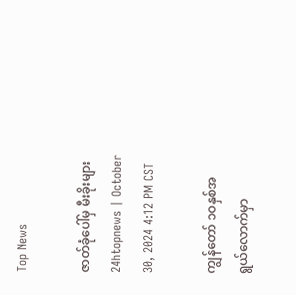Top News

ဇာတ်ခုံပေါ်မှ မီးခိုးများ
24htopnews | October 30, 2024 4:12 PM CST

ကျွန်တော် ၁ဝနှစ်အရွယ်လောက်မှာ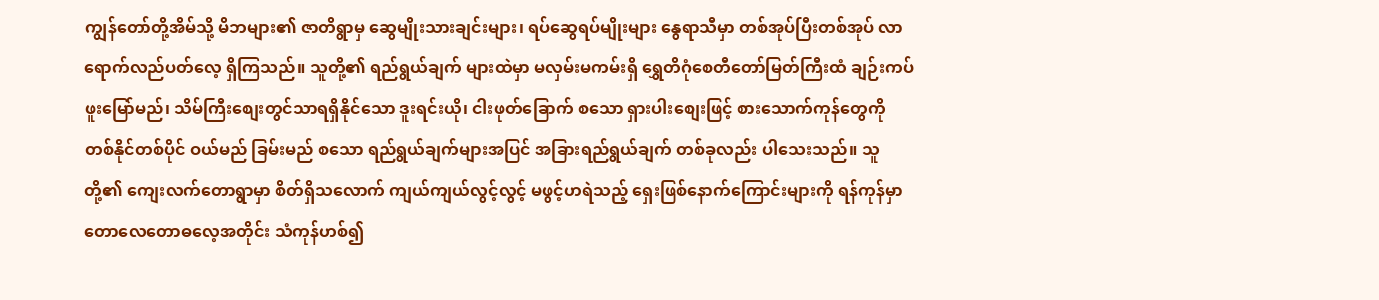ကျွန်တော်တို့အိမ်သို့ မိဘများ၏ ဇာတိရွာမှ ဆွေမျိုးသားချင်းများ၊ ရပ်ဆွေရပ်မျိုးများ နွေရာသီမှာ တစ်အုပ်ပြီးတစ်အုပ် လာရောက်လည်ပတ်လေ့ ရှိကြသည်။ သူတို့၏ ရည်ရွယ်ချက် များထဲမှာ မလှမ်းမကမ်းရှိ ရွှေတိဂုံစေတီတော်မြတ်ကြီးထံ ချဉ်းကပ်ဖူးမြော်မည်၊ သိမ်ကြီးစျေးတွင်သာရရှိနိုင်သော ဒူးရင်းယို၊ ငါးဖုတ်ခြောက် စသော ရှားပါးစျေးဖြင့် စားသောက်ကုန်တွေကို တစ်နိုင်တစ်ပိုင် ဝယ်မည် ခြမ်းမည် စသော ရည်ရွယ်ချက်များအပြင် အခြားရည်ရွယ်ချက် တစ်ခုလည်း ပါသေးသည်။ သူတို့၏ ကျေးလက်တောရွာမှာ စိတ်ရှိသလောက် ကျယ်ကျယ်လွင့်လွင့် မဖွင့်ဟရဲသည့် ရှေးဖြစ်နောက်ကြောင်းများကို ရန်ကုန်မှာ တောလေတောဓလေ့အတိုင်း သံကုန်ဟစ်၍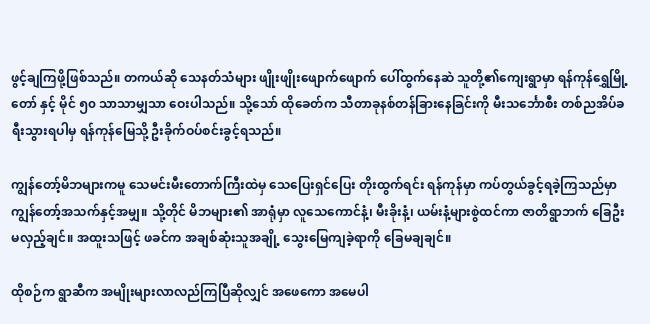ဖွင့်ချကြဖို့ဖြစ်သည်။ တကယ်ဆို သေနတ်သံများ ဖျိုးဖျိုးဖျောက်ဖျောက် ပေါ်ထွက်နေဆဲ သူတို့၏ကျေးရွာမှာ ရန်ကုန်ရွှေမြို့တော် နှင့် မိုင် ၅၀ သာသာမျှသာ ဝေးပါသည်။ သို့သော် ထိုခေတ်က သီတာခုနစ်တန်ခြားနေခြင်းကို မီးသင်္ဘောစီး တစ်ညအိပ်ခရီးသွားရပါမှ ရန်ကုန်မြေသို့ ဦးခိုက်ဝပ်စင်းခွင့်ရသည်။

ကျွန်တော့်မိဘများကမူ သေမင်းမီးတောက်ကြီးထဲမှ သေပြေးရှင်ပြေး တိုးထွက်ရင်း ရန်ကုန်မှာ ကပ်တွယ်ခွင့်ရခဲ့ကြသည်မှာ ကျွန်တော့်အသက်နှင့်အမျှ။ သို့တိုင် မိဘများ၏ အာရုံမှာ လူသေကောင်နံ့၊ မီးခိုးနံ့၊ ယမ်းနံ့များစွဲထင်ကာ ဇာတိရွာဘက် ခြေဦးမလှည့်ချင်။ အထူးသဖြင့် ဖခင်က အချစ်ဆုံးသူအချို့ သွေးမြေကျခဲ့ရာကို ခြေမချချင်။

ထိုစဉ်က ရွာဆီက အမျိုးများလာလည်ကြပြီဆိုလျှင် အဖေကော အမေပါ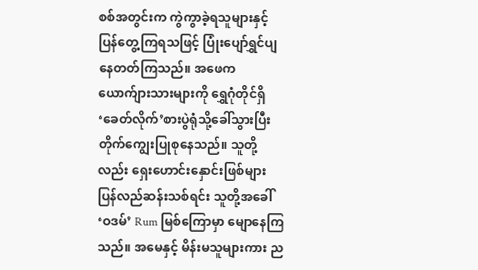စစ်အတွင်းက ကွဲကွာခဲ့ရသူများနှင့် ပြန်တွေ့ကြရသဖြင့် ပြုံးပျော်ရွှင်ပျနေတတ်ကြသည်။ အဖေက ယောက်ျားသားများကို ရွှေဂုံတိုင်ရှိ ‘ခေတ်လိုက်’စားပွဲရုံသို့ခေါ်သွားပြီး တိုက်ကျွေးပြုစုနေသည်။ သူတို့လည်း ရှေးဟောင်းနှောင်းဖြစ်များ ပြန်လည်ဆန်းသစ်ရင်း သူတို့အခေါ် ‘ဝဒမ်’ Rum မြစ်ကြောမှာ မျောနေကြသည်။ အမေနှင့် မိန်းမသူများကား ည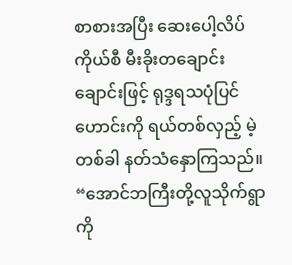စာစားအပြီး ဆေးပေါ့လိပ်ကိုယ်စီ မီးခိုးတချောင်းချောင်းဖြင့် ရုဒ္ဒရသပုံပြင်ဟောင်းကို ရယ်တစ်လှည့် မဲ့တစ်ခါ နတ်သံနှောကြသည်။ “အောင်ဘကြီးတို့လူသိုက်ရွာကို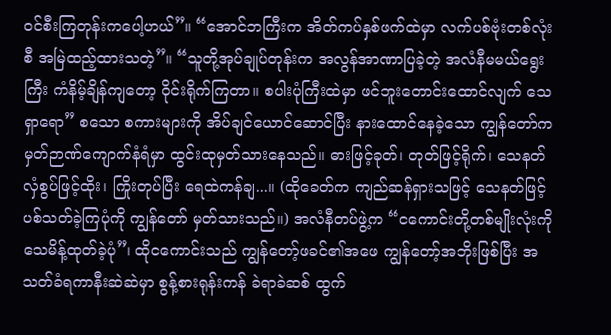ဝင်စီးကြတုန်းကပေါ့ဟယ်”။ “အောင်ဘကြီးက အိတ်ကပ်နှစ်ဖက်ထဲမှာ လက်ပစ်ဗုံးတစ်လုံးစီ အမြဲထည့်ထားသတဲ့”။ “သူတို့အုပ်ချုပ်တုန်းက အလွန်အာဏာပြခဲ့တဲ့ အလံနီမမယ်ရွေးကြီး ကံနိမ့်ချိန်ကျတော့ ၀ိုင်းရိုက်ကြတာ။ စပါးပုံကြီးထဲမှာ ဖင်ဘူးတောင်းထောင်လျက် သေရှာရော” စသော စကားများကို အိပ်ချင်ယောင်ဆောင်ပြီး နားထောင်နေခဲ့သော ကျွန်တော်က မှတ်ဉာဏ်ကျောက်နံရံမှာ ထွင်းထုမှတ်သားနေသည်။ ဓားဖြင့်ခုတ်၊ တုတ်ဖြင့်ရိုက်၊ သေနတ်လှံစွပ်ဖြင့်ထိုး၊ ကြိုးတုပ်ပြီး ရေထဲကန်ချ...။ (ထိုခေတ်က ကျည်ဆန်ရှားသဖြင့် သေနတ်ဖြင့် ပစ်သတ်ခဲ့ကြပုံကို ကျွန်တော် မှတ်သားသည်။) အလံနီတပ်ဖွဲ့က “ငကောင်းတို့တစ်မျိုးလုံးကို သေမိန့်ထုတ်ခဲ့ပုံ”၊ ထိုငကောင်းသည် ကျွန်တော့်ဖခင်၏အဖေ ကျွန်တော့်အဘိုးဖြစ်ပြီး အသတ်ခံရကာနီးဆဲဆဲမှာ စွန့်စားရုန်းကန် ခဲရာခဲဆစ် ထွက်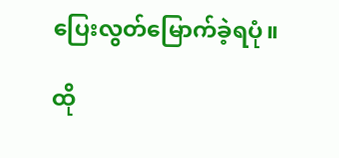ပြေးလွတ်မြောက်ခဲ့ရပုံ။

ထို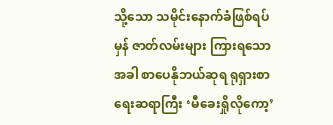သို့သော သမိုင်းနောက်ခံဖြစ်ရပ်မှန် ဇာတ်လမ်းများ ကြားရသောအခါ စာပေနိုဘယ်ဆုရ ရုရှားစာရေးဆရာကြီး ‘မီခေးရှိုလိုကော့’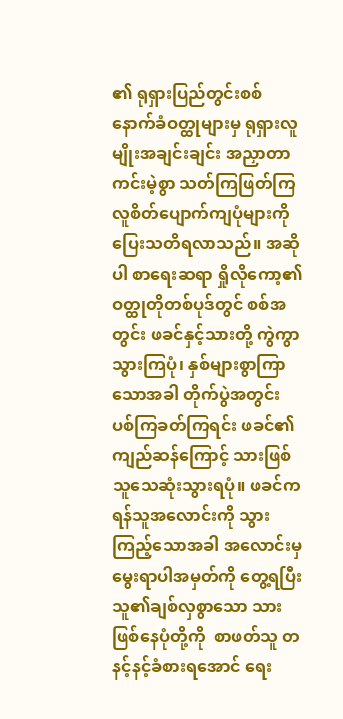၏ ရုရှားပြည်တွင်းစစ် နောက်ခံဝတ္ထုများမှ ရုရှားလူမျိုးအချင်းချင်း အညှာတာကင်းမဲ့စွာ သတ်ကြဖြတ်ကြ လူစိတ်ပျောက်ကျပုံများကို ပြေးသတိရလာသည်။ အဆိုပါ စာရေးဆရာ ရှိုလိုကော့၏ ဝတ္ထုတိုတစ်ပုဒ်တွင် စစ်အတွင်း ဖခင်နှင့်သားတို့ ကွဲကွာသွားကြပုံ၊ နှစ်များစွာကြာသောအခါ တိုက်ပွဲအတွင်း ပစ်ကြခတ်ကြရင်း ဖခင်၏ကျည်ဆန်ကြောင့် သားဖြစ်သူသေဆုံးသွားရပုံ။ ဖခင်က ရန်သူအလောင်းကို သွားကြည့်သောအခါ အလောင်းမှ မွေးရာပါအမှတ်ကို တွေ့ရပြီး သူ၏ချစ်လှစွာသော သားဖြစ်နေပုံတို့ကို  စာဖတ်သူ တနင့်နင့်ခံစားရအောင် ရေး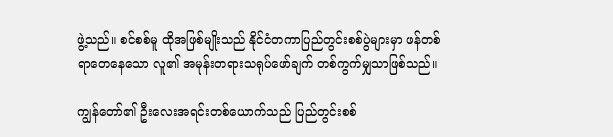ဖွဲ့သည်။ စင်စစ်မူ ထိုအဖြစ်မျိုးသည် နိုင်ငံတကာပြည်တွင်းစစ်ပွဲများမှာ ဖန်တစ်ရာတေနေသော လူ၏ အမုန်းတရားသရုပ်ဖော်ချက် တစ်ကွက်မျှသာဖြစ်သည်။

ကျွန်တော်၏ ဦးလေးအရင်းတစ်ယောက်သည် ပြည်တွင်းစစ်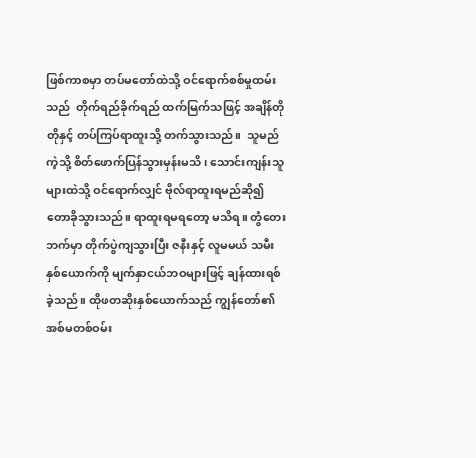ဖြစ်ကာစမှာ တပ်မတော်ထဲသို့ ဝင်ရောက်စစ်မှုထမ်းသည်  တိုက်ရည်ခိုက်ရည် ထက်မြက်သဖြင့် အချိန်တိုတိုနှင့် တပ်ကြပ်ရာထူးသို့ တက်သွားသည်။  သူမည်ကဲ့သို့ စိတ်ဖောက်ပြန်သွားမှန်းမသိ၊ သောင်းကျန်းသူများထဲသို့ ဝင်ရောက်လျှင် ဗိုလ်ရာထူးရမည်ဆို၍ တောခိုသွားသည်။ ရာထူးရမရတော့ မသိရ။ တွံတေးဘက်မှာ တိုက်ပွဲကျသွားပြီး ဇနီးနှင့် လူမမယ် သမီးနှစ်ယောက်ကို မျက်နှာငယ်ဘဝများဖြင့် ချန်ထားရစ်ခဲ့သည်။ ထိုဖတဆိုးနှစ်ယောက်သည် ကျွန်တော်၏ အစ်မတစ်ဝမ်း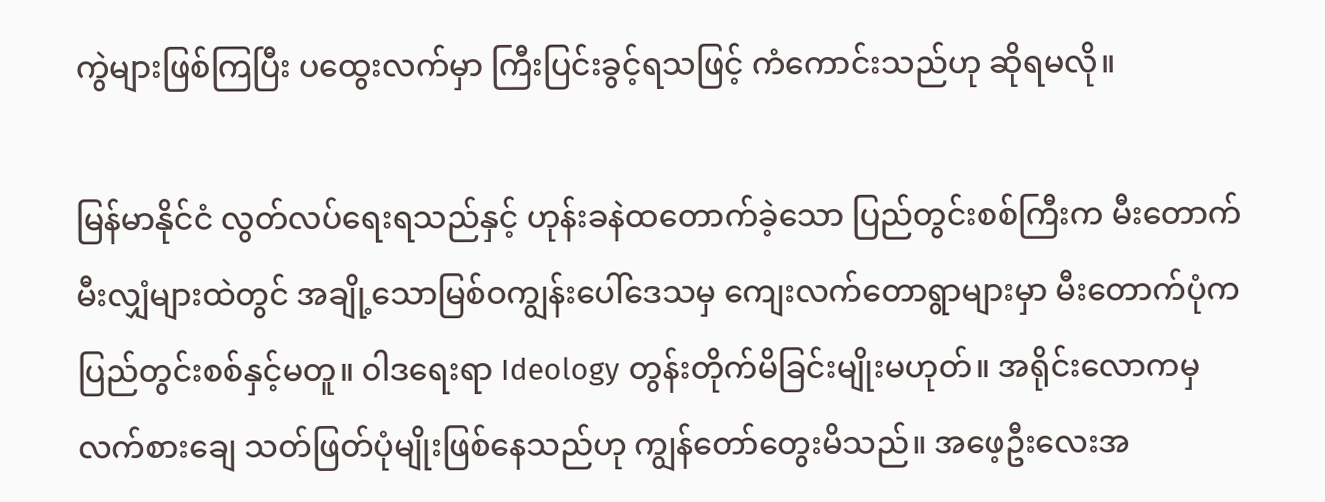ကွဲများဖြစ်ကြပြီး ပထွေးလက်မှာ ကြီးပြင်းခွင့်ရသဖြင့် ကံကောင်းသည်ဟု ဆိုရမလို။

မြန်မာနိုင်ငံ လွတ်လပ်ရေးရသည်နှင့် ဟုန်းခနဲထတောက်ခဲ့သော ပြည်တွင်းစစ်ကြီးက မီးတောက်မီးလျှံများထဲတွင် အချို့သောမြစ်ဝကျွန်းပေါ်ဒေသမှ ကျေးလက်တောရွာများမှာ မီးတောက်ပုံက ပြည်တွင်းစစ်နှင့်မတူ။ ၀ါဒရေးရာ Ideology တွန်းတိုက်မိခြင်းမျိုးမဟုတ်။ အရိုင်းလောကမှ လက်စားချေ သတ်ဖြတ်ပုံမျိုးဖြစ်နေသည်ဟု ကျွန်တော်တွေးမိသည်။ အဖေ့ဦးလေးအ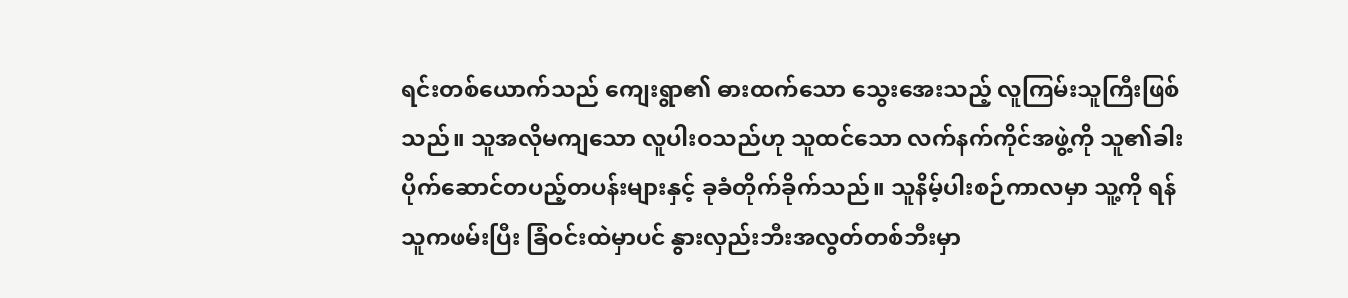ရင်းတစ်ယောက်သည် ကျေးရွာ၏ ဓားထက်သော သွေးအေးသည့် လူကြမ်းသူကြီးဖြစ်သည်။ သူအလိုမကျသော လူပါးဝသည်ဟု သူထင်သော လက်နက်ကိုင်အဖွဲ့ကို သူ၏ခါးပိုက်ဆောင်တပည့်တပန်းများနှင့် ခုခံတိုက်ခိုက်သည်။ သူနိမ့်ပါးစဉ်ကာလမှာ သူ့ကို ရန်သူကဖမ်းပြီး ခြံဝင်းထဲမှာပင် နွားလှည်းဘီးအလွတ်တစ်ဘီးမှာ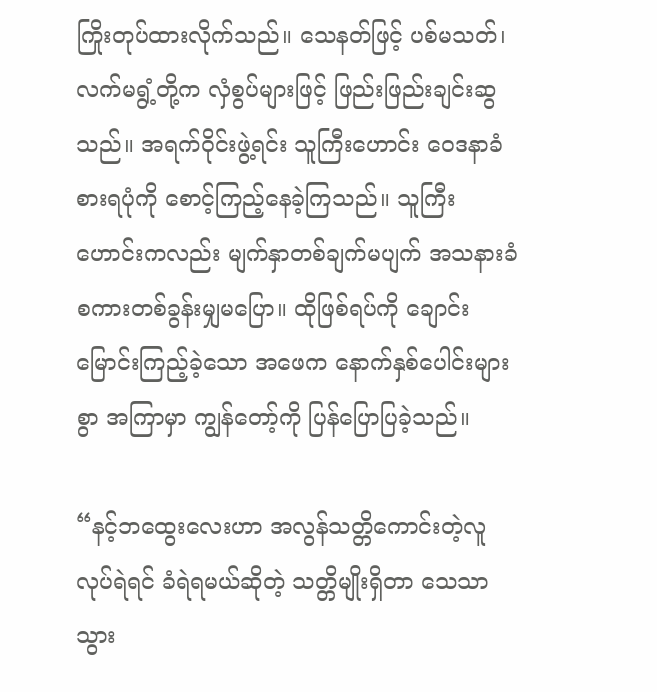ကြိုးတုပ်ထားလိုက်သည်။ သေနတ်ဖြင့် ပစ်မသတ်၊ လက်မရွံ့တို့က လှံစွပ်များဖြင့် ဖြည်းဖြည်းချင်းဆွသည်။ အရက်ဝိုင်းဖွဲ့ရင်း သူကြီးဟောင်း ဝေဒနာခံစားရပုံကို စောင့်ကြည့်နေခဲ့ကြသည်။ သူကြီးဟောင်းကလည်း မျက်နှာတစ်ချက်မပျက် အသနားခံ စကားတစ်ခွန်းမျှမပြော။ ထိုဖြစ်ရပ်ကို ချောင်းမြောင်းကြည့်ခဲ့သော အဖေက နောက်နှစ်ပေါင်းများစွာ အကြာမှာ ကျွန်တော့်ကို ပြန်ပြောပြခဲ့သည်။

“နင့်ဘထွေးလေးဟာ အလွန်သတ္တိကောင်းတဲ့လူ လုပ်ရဲရင် ခံရဲရမယ်ဆိုတဲ့ သတ္တိမျိုးရှိတာ သေသာသွား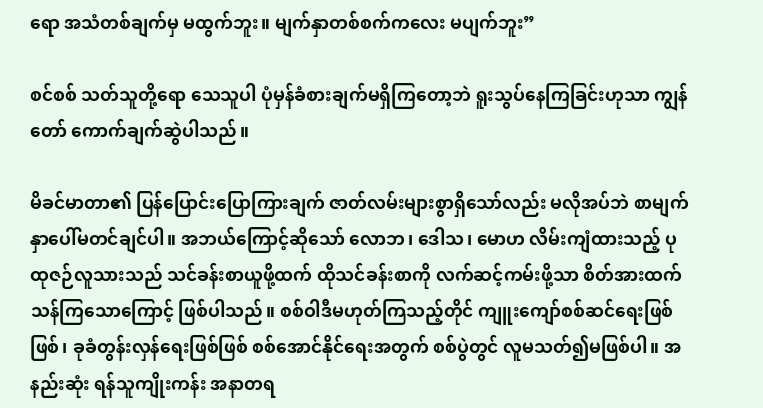ရော အသံတစ်ချက်မှ မထွက်ဘူး။ မျက်နှာတစ်စက်ကလေး မပျက်ဘူး”

စင်စစ် သတ်သူတို့ရော သေသူပါ ပုံမှန်ခံစားချက်မရှိကြတော့ဘဲ ရူးသွပ်နေကြခြင်းဟုသာ ကျွန်တော် ကောက်ချက်ဆွဲပါသည်။

မိခင်မာတာ၏ ပြန်ပြောင်းပြောကြားချက် ဇာတ်လမ်းများစွာရှိသော်လည်း မလိုအပ်ဘဲ စာမျက်နှာပေါ်မတင်ချင်ပါ။ အဘယ်ကြောင့်ဆိုသော် လောဘ၊ ဒေါသ၊ မောဟ လိမ်းကျံထားသည့် ပုထုဇဉ်လူသားသည် သင်ခန်းစာယူဖို့ထက် ထိုသင်ခန်းစာကို လက်ဆင့်ကမ်းဖို့သာ စိတ်အားထက်သန်ကြသောကြောင့် ဖြစ်ပါသည်။ စစ်ဝါဒီမဟုတ်ကြသည့်တိုင် ကျူးကျော်စစ်ဆင်ရေးဖြစ်ဖြစ်၊ ခုခံတွန်းလှန်ရေးဖြစ်ဖြစ် စစ်အောင်နိုင်ရေးအတွက် စစ်ပွဲတွင် လူမသတ်၍မဖြစ်ပါ။ အနည်းဆုံး ရန်သူကျိုးကန်း အနာတရ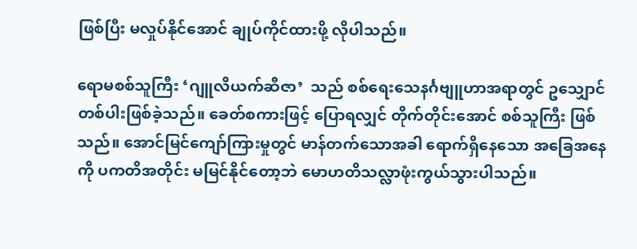ဖြစ်ပြီး မလှုပ်နိုင်အောင် ချုပ်ကိုင်ထားဖို့ လိုပါသည်။

ရောမစစ်သူကြီး ‘ဂျူလိယက်ဆီဇာ’  သည် စစ်ရေးသေနင်္ဂဗျူဟာအရာတွင် ဥသျှောင်တစ်ပါးဖြစ်ခဲ့သည်။ ခေတ်စကားဖြင့် ပြောရလျှင် တိုက်တိုင်းအောင် စစ်သူကြီး ဖြစ်သည်။ အောင်မြင်ကျော်ကြားမှုတွင် မာန်တက်သောအခါ ရောက်ရှိနေသော အခြေအနေကို ပကတိအတိုင်း မမြင်နိုင်တော့ဘဲ မောဟတိသလ္လာဖုံးကွယ်သွားပါသည်။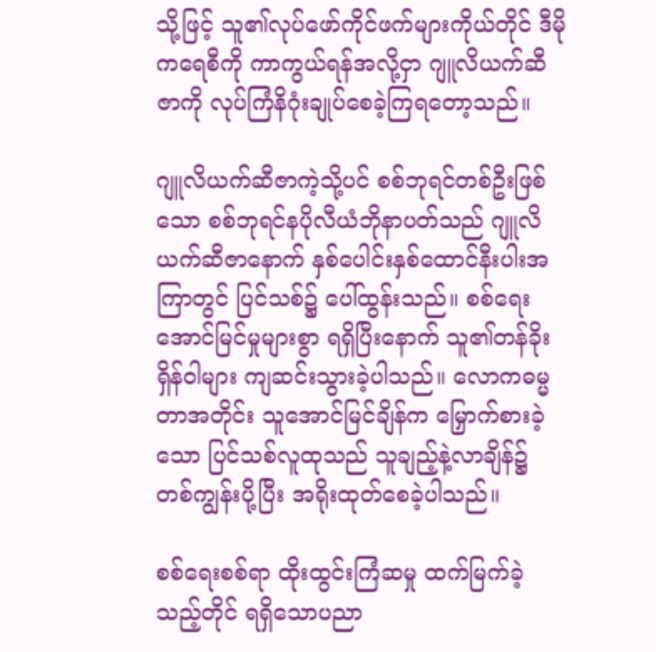သို့ဖြင့် သူ၏လုပ်ဖော်ကိုင်ဖက်များကိုယ်တိုင် ဒီမိုကရေစီကို ကာကွယ်ရန်အလို့ငှာ ဂျူလိယက်ဆီဇာကို လုပ်ကြံနိဂုံးချုပ်စေခဲ့ကြရတော့သည်။

ဂျူလိယက်ဆီဇာကဲ့သို့ပင် စစ်ဘုရင်တစ်ဦးဖြစ်သော စစ်ဘုရင်နပိုလီယံဘိုနာပတ်သည် ဂျူလိယက်ဆီဇာနောက် နှစ်ပေါင်းနှစ်ထောင်နီးပါးအကြာတွင် ပြင်သစ်၌ ပေါ်ထွန်းသည်။ စစ်ရေးအောင်မြင်မှုများစွာ ရရှိပြီးနောက် သူ၏တန်ခိုးရှိန်ဝါများ ကျဆင်းသွားခဲ့ပါသည်။ လောကဓမ္မတာအတိုင်း သူအောင်မြင်ချိန်က မြှောက်စားခဲ့သော ပြင်သစ်လူထုသည် သူချည့်နဲ့လာချိန်၌ တစ်ကျွန်းပို့ပြီး အရိုးထုတ်စေခဲ့ပါသည်။

စစ်ရေးစစ်ရာ ထိုးထွင်းကြံဆမှု ထက်မြက်ခဲ့သည့်တိုင် ရရှိသောပညာ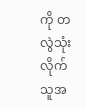ကို တလွဲသုံးလိုက်သူအ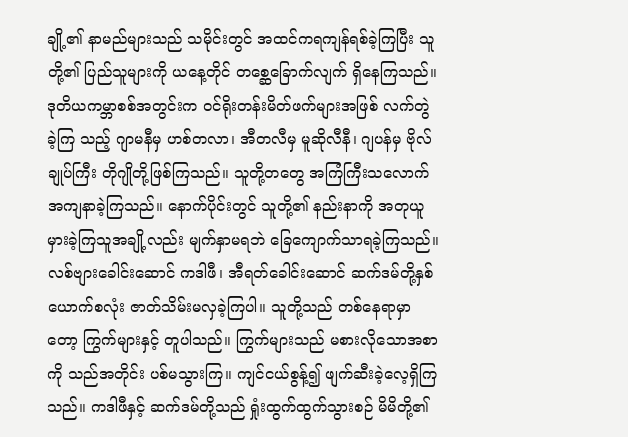ချို့၏ နာမည်များသည် သမိုင်းတွင် အထင်ကရကျန်ရစ်ခဲ့ကြပြီး သူတို့၏ ပြည်သူများကို ယနေ့တိုင် တစ္ဆေခြောက်လျက် ရှိနေကြသည်။ ဒုတိယကမ္ဘာစစ်အတွင်းက ဝင်ရိုးတန်းမိတ်ဖက်များအဖြစ် လက်တွဲခဲ့ကြ သည့် ဂျာမနီမှ ဟစ်တလာ၊ အီတလီမှ မူဆိုလီနီ၊ ဂျပန်မှ ဗိုလ်ချုပ်ကြီး တိုဂျိုတို့ဖြစ်ကြသည်။ သူတို့တတွေ အကြံကြီးသလောက် အကျနာခဲ့ကြသည်။ နောက်ပိုင်းတွင် သူတို့၏ နည်းနာကို အတုယူမှားခဲ့ကြသူအချို့လည်း မျက်နှာမရဘဲ ခြေကျောက်သာရခဲ့ကြသည်။ လစ်ဗျားခေါင်းဆောင် ကဒါဖီ၊ အီရတ်ခေါင်းဆောင် ဆက်ဒမ်တို့နှစ်ယောက်စလုံး ဇာတ်သိမ်းမလှခဲ့ကြပါ။ သူတို့သည် တစ်နေရာမှာတော့ ကြွက်များနှင့် တူပါသည်။ ကြွက်များသည် မစားလိုသောအစာကို သည်အတိုင်း ပစ်မသွားကြ။ ကျင်ငယ်စွန့်၍ ဖျက်ဆီးခဲ့လေ့ရှိကြသည်။ ကဒါဖီနှင့် ဆက်ဒမ်တို့သည် ရှုံးထွက်ထွက်သွားစဉ် မိမိတို့၏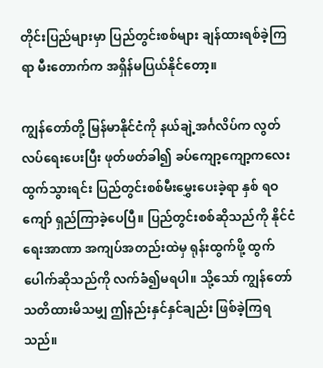တိုင်းပြည်များမှာ ပြည်တွင်းစစ်များ ချန်ထားရစ်ခဲ့ကြရာ မီးတောက်က အရှိန်မပြယ်နိုင်တော့။

ကျွန်တော်တို့ မြန်မာနိုင်ငံကို နယ်ချဲ့အင်္ဂလိပ်က လွတ်လပ်ရေးပေးပြီး ဖုတ်ဖတ်ခါ၍ ခပ်ကျော့ကျော့ကလေး ထွက်သွားရင်း ပြည်တွင်းစစ်မီးမွှေးပေးခဲ့ရာ နှစ် ရဝကျော် ရှည်ကြာခဲ့ပေပြီ။ ပြည်တွင်းစစ်ဆိုသည်ကို နိုင်ငံရေးအာဏာ အကျပ်အတည်းထဲမှ ရုန်းထွက်ဖို့ ထွက်ပေါက်ဆိုသည်ကို လက်ခံ၍မရပါ။ သို့သော် ကျွန်တော် သတိထားမိသမျှ ဤနည်းနှင်နှင်ချည်း ဖြစ်ခဲ့ကြရသည်။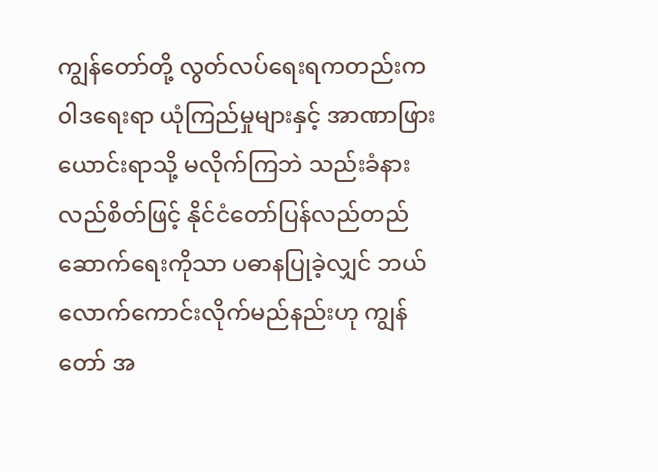ကျွန်တော်တို့ လွတ်လပ်ရေးရကတည်းက ၀ါဒရေးရာ ယုံကြည်မှုများနှင့် အာဏာဖြားယောင်းရာသို့ မလိုက်ကြဘဲ သည်းခံနားလည်စိတ်ဖြင့် နိုင်ငံတော်ပြန်လည်တည်ဆောက်ရေးကိုသာ ပဓာနပြုခဲ့လျှင် ဘယ်လောက်ကောင်းလိုက်မည်နည်းဟု ကျွန်တော် အ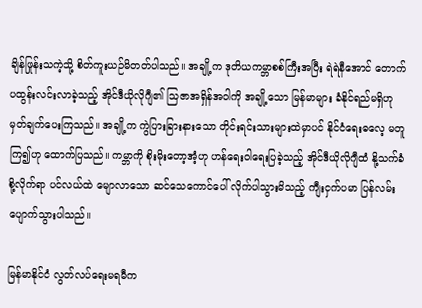ချိန်ဖြုန်းသကဲ့သို့ စိတ်ကူးယဉ်မိတတ်ပါသည်။ အချို့က ဒုတိယကမ္ဘာစစ်ကြီးအပြီး ရဲရဲနီအောင် တောက်ပထွန်းလင်းလာခဲ့သည့် အိုင်ဒီယိုလိုဂျီ၏ သြဇာအရှိန်အဝါကို အချို့သော မြန်မာများ ခံနိုင်ရည်မရှိဟု မှတ်ချက်ပေးကြသည်။ အချို့က ကွဲပြားခြားနားသော တိုင်းရင်းသားများထဲမှာပင် နိုင်ငံရေးဓလေ့ မတူကြ၍ဟု ထောက်ပြသည်။ ကမ္ဘာကို စိုးမိုးတော့အံ့ဟု ဟန်ရေးဝါရေးပြခဲ့သည့် အိုင်ဒီယိုလိုဂျီထံ နို့သက်ခံစို့လိုက်ရာ ပင်လယ်ထဲ မျောလာသော ဆင်သေကောင်ပေါ် လိုက်ပါသွားမိသည့် ကျီးငှက်ပမာ ပြန်လမ်းပျောက်သွားပါသည်။

မြန်မာနိုင်ငံ လွတ်လပ်ရေးမရမီက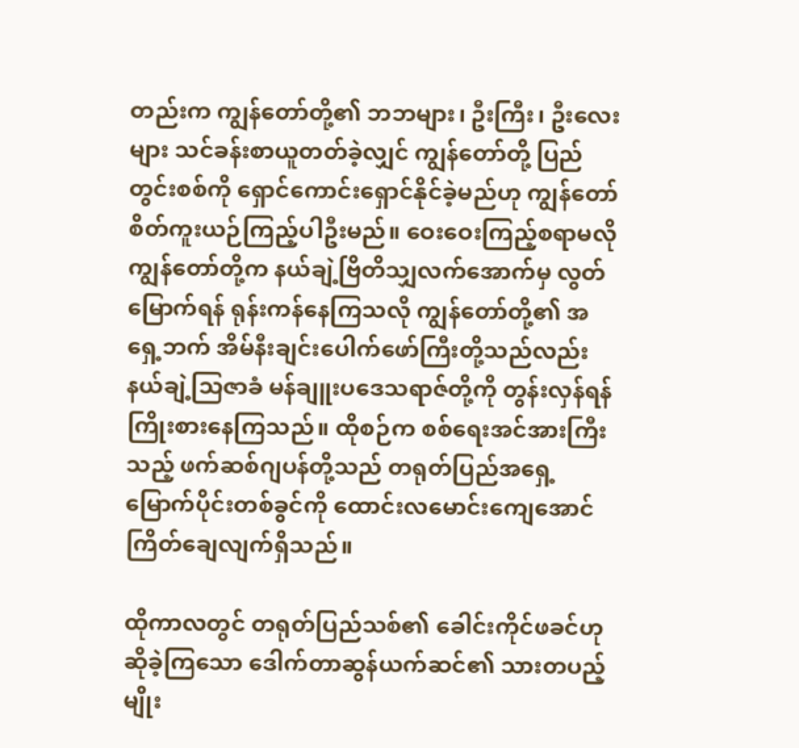တည်းက ကျွန်တော်တို့၏ ဘဘများ၊ ဦးကြီး၊ ဦးလေးများ သင်ခန်းစာယူတတ်ခဲ့လျှင် ကျွန်တော်တို့ ပြည်တွင်းစစ်ကို ရှောင်ကောင်းရှောင်နိုင်ခဲ့မည်ဟု ကျွန်တော် စိတ်ကူးယဉ်ကြည့်ပါဦးမည်။ ဝေးဝေးကြည့်စရာမလို ကျွန်တော်တို့က နယ်ချဲ့ဗြိတိသျှလက်အောက်မှ လွတ်မြောက်ရန် ရုန်းကန်နေကြသလို ကျွန်တော်တို့၏ အရှေ့ဘက် အိမ်နီးချင်းပေါက်ဖော်ကြီးတို့သည်လည်း နယ်ချဲ့သြဇာခံ မန်ချူးပဒေသရာဇ်တို့ကို တွန်းလှန်ရန် ကြိုးစားနေကြသည်။ ထိုစဉ်က စစ်ရေးအင်အားကြီးသည့် ဖက်ဆစ်ဂျပန်တို့သည် တရုတ်ပြည်အရှေ့မြောက်ပိုင်းတစ်ခွင်ကို ထောင်းလမောင်းကျေအောင် ကြိတ်ချေလျက်ရှိသည်။

ထိုကာလတွင် တရုတ်ပြည်သစ်၏ ခေါင်းကိုင်ဖခင်ဟု ဆိုခဲ့ကြသော ဒေါက်တာဆွန်ယက်ဆင်၏ သားတပည့် မျိုး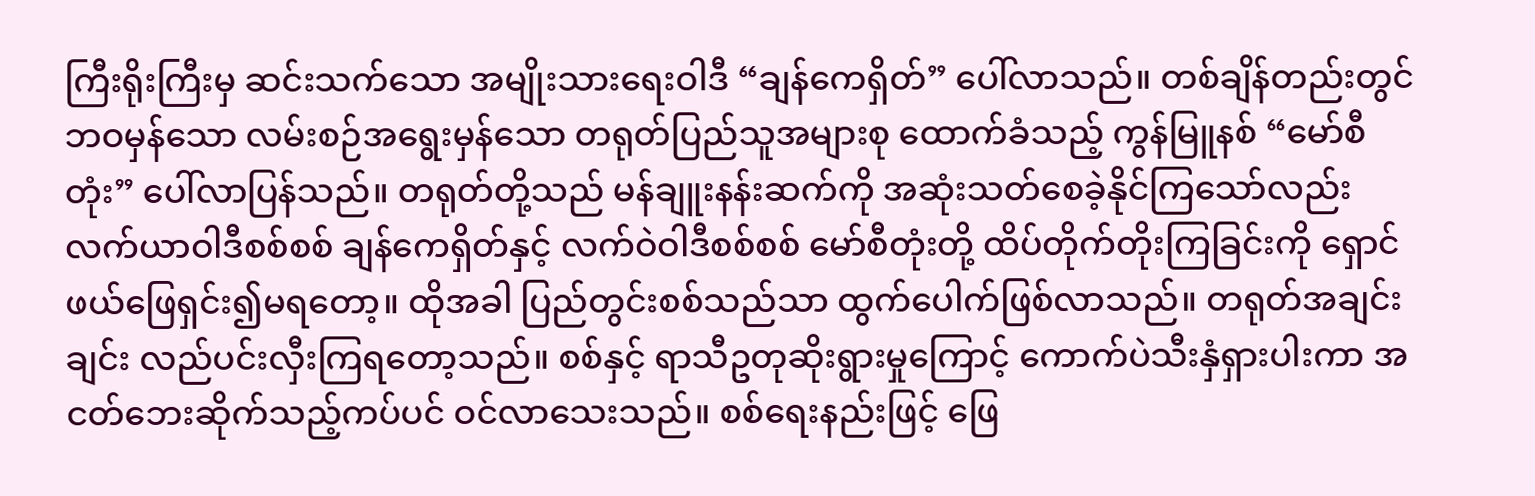ကြီးရိုးကြီးမှ ဆင်းသက်သော အမျိုးသားရေးဝါဒီ “ချန်ကေရှိတ်” ပေါ်လာသည်။ တစ်ချိန်တည်းတွင် ဘဝမှန်သော လမ်းစဉ်အရွေးမှန်သော တရုတ်ပြည်သူအများစု ထောက်ခံသည့် ကွန်မြူနစ် “မော်စီတုံး” ပေါ်လာပြန်သည်။ တရုတ်တို့သည် မန်ချူးနန်းဆက်ကို အဆုံးသတ်စေခဲ့နိုင်ကြသော်လည်း လက်ယာဝါဒီစစ်စစ် ချန်ကေရှိတ်နှင့် လက်ဝဲဝါဒီစစ်စစ် မော်စီတုံးတို့ ထိပ်တိုက်တိုးကြခြင်းကို ရှောင်ဖယ်ဖြေရှင်း၍မရတော့။ ထိုအခါ ပြည်တွင်းစစ်သည်သာ ထွက်ပေါက်ဖြစ်လာသည်။ တရုတ်အချင်းချင်း လည်ပင်းလှီးကြရတော့သည်။ စစ်နှင့် ရာသီဥတုဆိုးရွားမှုကြောင့် ကောက်ပဲသီးနှံရှားပါးကာ အငတ်ဘေးဆိုက်သည့်ကပ်ပင် ဝင်လာသေးသည်။ စစ်ရေးနည်းဖြင့် ဖြေ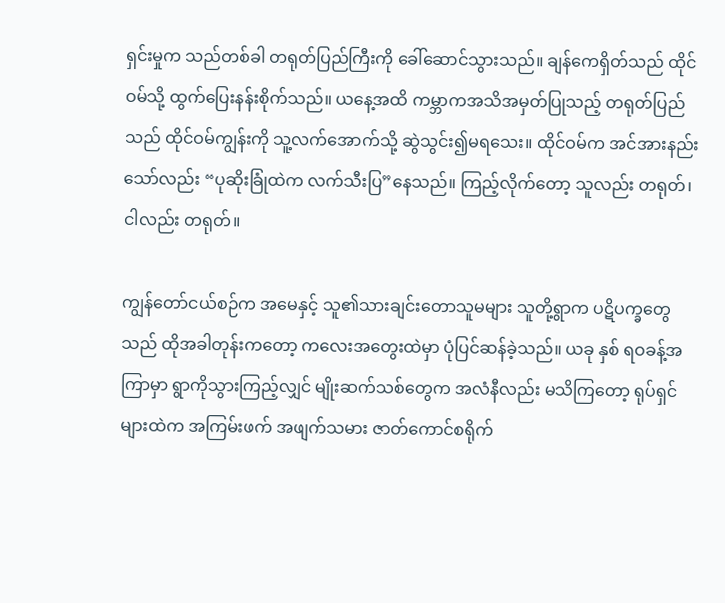ရှင်းမှုက သည်တစ်ခါ တရုတ်ပြည်ကြီးကို ခေါ်ဆောင်သွားသည်။ ချန်ကေရှိတ်သည် ထိုင်ဝမ်သို့ ထွက်ပြေးနန်းစိုက်သည်။ ယနေ့အထိ ကမ္ဘာကအသိအမှတ်ပြုသည့် တရုတ်ပြည်သည် ထိုင်ဝမ်ကျွန်းကို သူ့လက်အောက်သို့ ဆွဲသွင်း၍မရသေး။ ထိုင်ဝမ်က အင်အားနည်းသော်လည်း “ပုဆိုးခြုံထဲက လက်သီးပြ”နေသည်။ ကြည့်လိုက်တော့ သူလည်း တရုတ်၊ ငါလည်း တရုတ်။

ကျွန်တော်ငယ်စဉ်က အမေနှင့် သူ၏သားချင်းတောသူမများ သူတို့ရွာက ပဋိပက္ခတွေသည် ထိုအခါတုန်းကတော့ ကလေးအတွေးထဲမှာ ပုံပြင်ဆန်ခဲ့သည်။ ယခု နှစ် ရဝခန့်အကြာမှာ ရွာကိုသွားကြည့်လျှင် မျိုးဆက်သစ်တွေက အလံနီလည်း မသိကြတော့ ရုပ်ရှင်များထဲက အကြမ်းဖက် အဖျက်သမား ဇာတ်ကောင်စရိုက်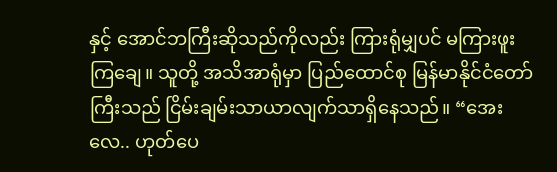နှင့် အောင်ဘကြီးဆိုသည်ကိုလည်း ကြားရုံမျှပင် မကြားဖူးကြချေ။ သူတို့ အသိအာရုံမှာ ပြည်ထောင်စု မြန်မာနိုင်ငံတော်ကြီးသည် ငြိမ်းချမ်းသာယာလျက်သာရှိနေသည်။ “အေးလေ.. ဟုတ်ပေ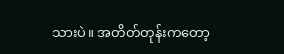သားပဲ။ အတိတ်တုန်းကတော့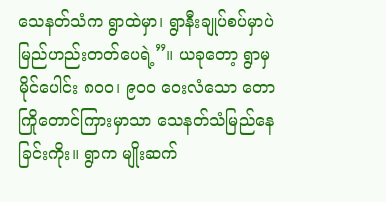သေနတ်သံက ရွာထဲမှာ၊ ရွာနီးချုပ်စပ်မှာပဲ မြည်ဟည်းတတ်ပေရဲ့”။ ယခုတော့ ရွာမှ မိုင်ပေါင်း ၈၀၀၊ ၉၀၀ ဝေးလံသော တောကြိုတောင်ကြားမှာသာ သေနတ်သံမြည်နေခြင်းကိုး။ ရွာက မျိုးဆက်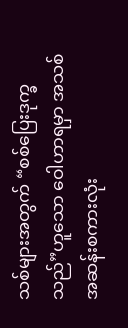သစ်များအတွက် “စစ်ပြေးဒုက္ခသည်”ဟူသော ဝေါဟာရမှာ အသစ်အဆန်းစကားလုံး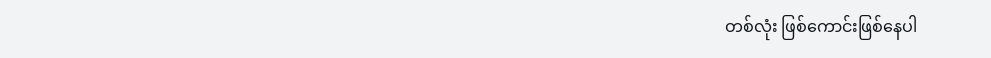တစ်လုံး ဖြစ်ကောင်းဖြစ်နေပါ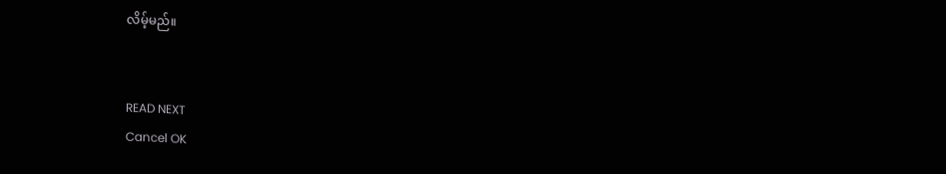လိမ့်မည်။


READ NEXT
Cancel OK